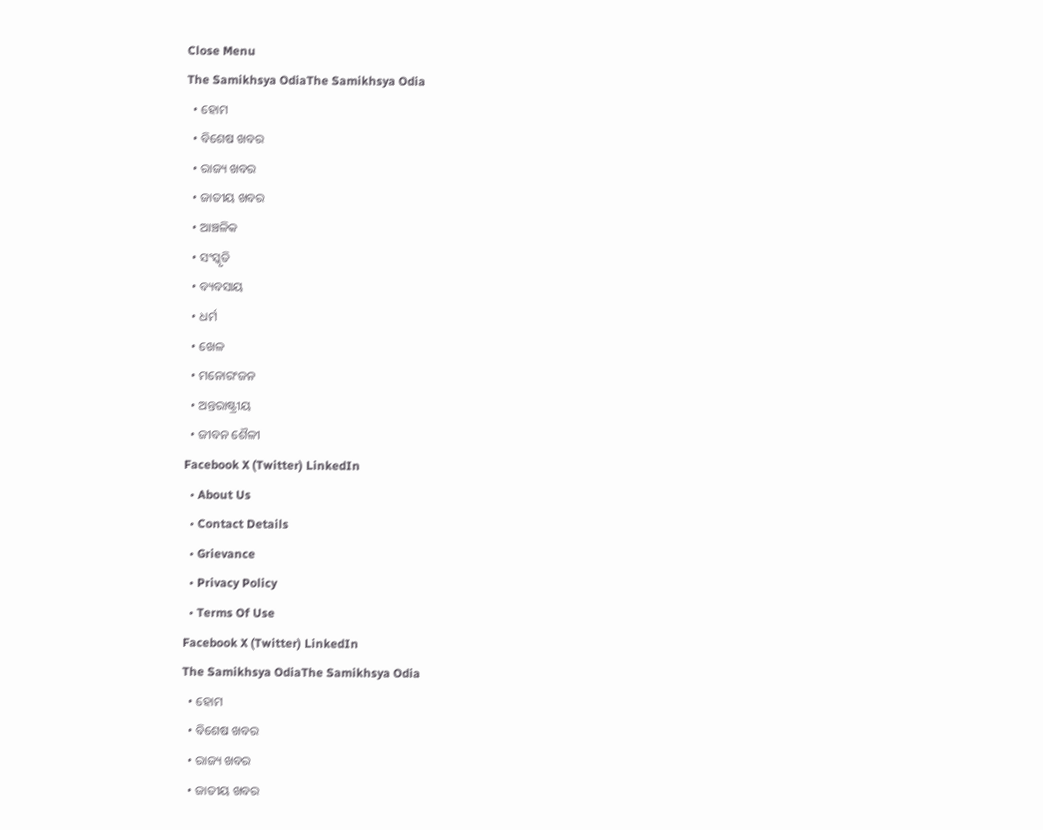Close Menu
The Samikhsya OdiaThe Samikhsya Odia
  • ହୋମ
  • ବିଶେଷ ଖବର
  • ରାଜ୍ୟ ଖବର
  • ଜାତୀୟ ଖବର
  • ଆଞ୍ଚଳିକ
  • ସଂସ୍କୃତି
  • ବ୍ୟବସାୟ
  • ଧର୍ମ
  • ଖେଳ
  • ମନୋରଂଜନ
  • ଅନ୍ତରାଷ୍ଟ୍ରୀୟ
  • ଜୀବନ ଶୈଳୀ
Facebook X (Twitter) LinkedIn
  • About Us
  • Contact Details
  • Grievance
  • Privacy Policy
  • Terms Of Use
Facebook X (Twitter) LinkedIn
The Samikhsya OdiaThe Samikhsya Odia
  • ହୋମ
  • ବିଶେଷ ଖବର
  • ରାଜ୍ୟ ଖବର
  • ଜାତୀୟ ଖବର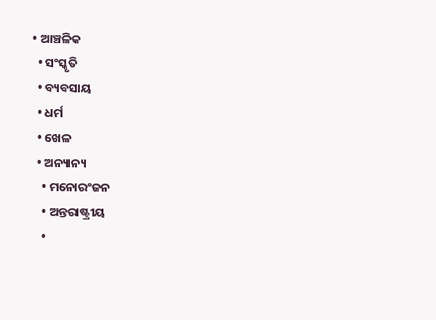• ଆଞ୍ଚଳିକ
  • ସଂସ୍କୃତି
  • ବ୍ୟବସାୟ
  • ଧର୍ମ
  • ଖେଳ
  • ଅନ୍ୟାନ୍ୟ
    • ମନୋରଂଜନ
    • ଅନ୍ତରାଷ୍ଟ୍ରୀୟ
    •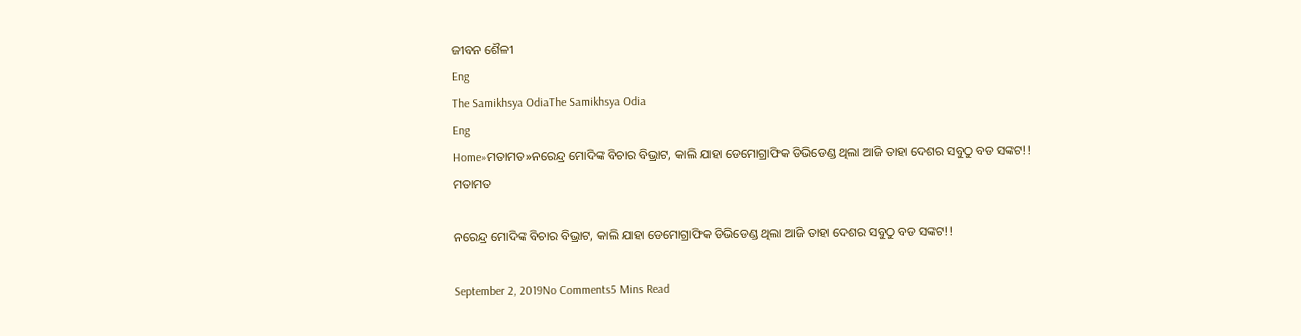ଜୀବନ ଶୈଳୀ
Eng
The Samikhsya OdiaThe Samikhsya Odia
Eng
Home»ମତାମତ»ନରେନ୍ଦ୍ର ମୋଦିଙ୍କ ବିଚାର ବିଭ୍ରାଟ, କାଲି ଯାହା ଡେମୋଗ୍ରାଫିକ ଡିଭିଡେଣ୍ଡ ଥିଲା ଆଜି ତାହା ଦେଶର ସବୁଠୁ ବଡ ସଙ୍କଟ!!
ମତାମତ

ନରେନ୍ଦ୍ର ମୋଦିଙ୍କ ବିଚାର ବିଭ୍ରାଟ, କାଲି ଯାହା ଡେମୋଗ୍ରାଫିକ ଡିଭିଡେଣ୍ଡ ଥିଲା ଆଜି ତାହା ଦେଶର ସବୁଠୁ ବଡ ସଙ୍କଟ!!

September 2, 2019No Comments5 Mins Read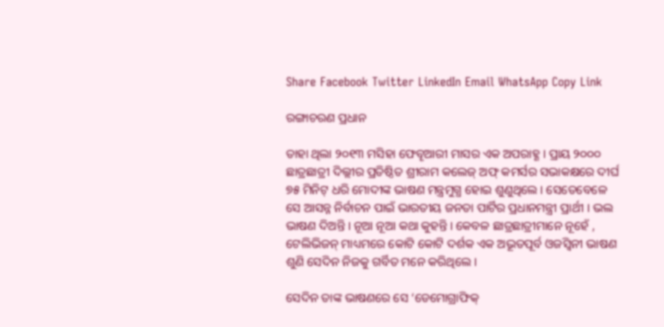Share Facebook Twitter LinkedIn Email WhatsApp Copy Link

ରଙ୍ଗାଚରଣ ପ୍ରଧାନ

ତାହା ଥିଲା ୨୦୧୩ ମସିହା ଫେବୄଆରୀ ମାସର ଏକ ଅପରାହ୍ଣ । ପ୍ରାୟ ୨୦୦୦ ଛାତ୍ରଛାତ୍ରୀ ଦିଲ୍ଲୀର ପ୍ରତିଷ୍ଠିତ ଶ୍ରୀରାମ କଲେଜ୍ ଅଫ୍ କମର୍ସର ସଭାକକ୍ଷରେ ଦୀର୍ଘ ୭୫ ମିନିଟ୍ ଧରି ମୋଦୀଙ୍କ ଭାଷଣ ମନ୍ତ୍ରମୁଗ୍ଧ ହୋଇ ଶୁଣୁଥିଲେ । ସେତେବେଳେ ସେ ଆସନ୍ନ ନିର୍ବାଚନ ପାଇଁ ଭାରତୀୟ ଜନତା ପାର୍ଟିର ପ୍ରଧାନମନ୍ତ୍ରୀ ପ୍ରାର୍ଥୀ । ଭଲ ଭାଷଣ ଦିଅନ୍ତି । ନୂଆ ନୂଆ କଥା କୁହନ୍ତି । କେବଳ ଛାତ୍ରଛାତ୍ରୀମାନେ ନୂହେଁ , ଟେଲିଭିଜନ୍ ମାଧ୍ୟମରେ କୋଟି କୋଟି ଦର୍ଶକ ଏକ ଅଭୂତପୂର୍ବ ଓଜସ୍ବିନୀ ଭାଷଣ ଶୁଣି ସେଦିନ ନିଜକୁ ଗର୍ବିତ ମନେ କରିଥିଲେ ।

ସେଦିନ ତାଙ୍କ ଭାଷଣରେ ସେ ‘ଡେମୋଗ୍ରାଫିକ୍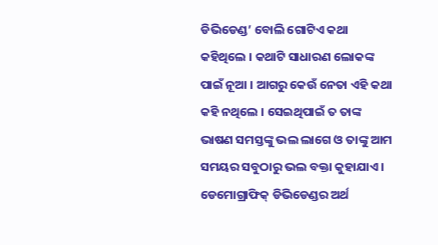ଡିଭିଡେଣ୍ଡ’ ବୋଲି ଗୋଟିଏ କଥା କହିଥିଲେ । କଥାଟି ସାଧାରଣ ଲୋକଙ୍କ ପାଇଁ ନୂଆ । ଆଗରୁ କେଉଁ ନେତା ଏହି କଥା କହି ନଥିଲେ । ସେଇଥିପାଇଁ ତ ତାଙ୍କ ଭାଷଣ ସମସ୍ତଙ୍କୁ ଭଲ ଲାଗେ ଓ ତାଙ୍କୁ ଆମ ସମୟର ସବୁଠାରୁ ଭଲ ବକ୍ତା କୁହାଯାଏ । ଡେମୋଗ୍ରାଫିକ୍ ଡିଭିଡେଣ୍ଡର ଅର୍ଥ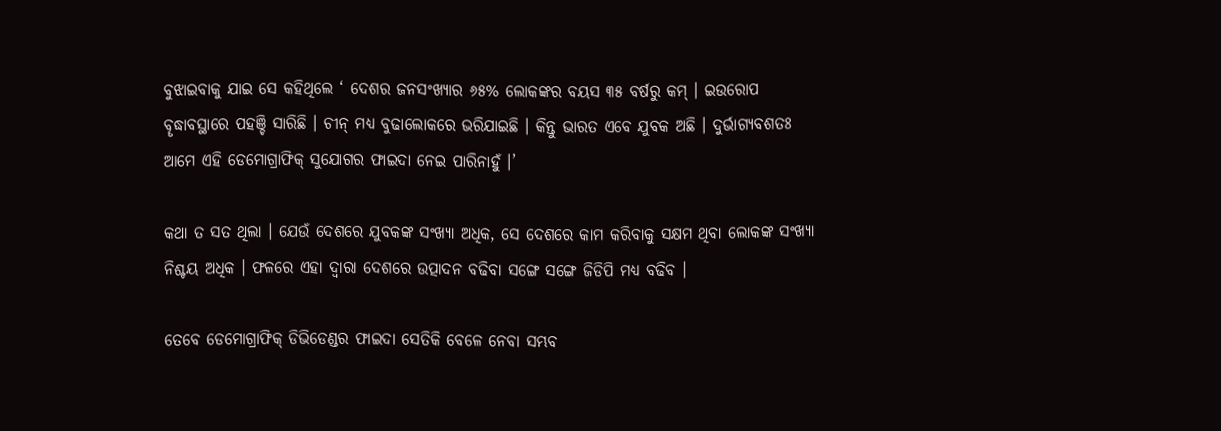ବୁଝାଇବାକୁ ଯାଇ ସେ କହିଥିଲେ ‘ ଦେଶର ଜନସଂଖ୍ୟାର ୬୫% ଲୋକଙ୍କର ବୟସ ୩୫ ବର୍ଷରୁ କମ୍ । ଇଉରୋପ ବୄଦ୍ଧାବସ୍ଥାରେ ପହଞ୍ଚି ସାରିଛି । ଚୀନ୍ ମଧ୍ୟ ବୁଢାଲୋକରେ ଭରିଯାଇଛି । କିନ୍ତୁ ଭାରତ ଏବେ ଯୁବକ ଅଛି । ଦୁର୍ଭାଗ୍ୟବଶତଃ ଆମେ ଏହି ଡେମୋଗ୍ରାଫିକ୍ ସୁଯୋଗର ଫାଇଦା ନେଇ ପାରିନାହୁଁ ।’

କଥା ତ ସତ ଥିଲା । ଯେଉଁ ଦେଶରେ ଯୁବକଙ୍କ ସଂଖ୍ୟା ଅଧିକ, ସେ ଦେଶରେ କାମ କରିବାକୁ ସକ୍ଷମ ଥିବା ଲୋକଙ୍କ ସଂଖ୍ୟା ନିଶ୍ଚୟ ଅଧିକ । ଫଳରେ ଏହା ଦ୍ବାରା ଦେଶରେ ଉତ୍ପାଦନ ବଢିବା ସଙ୍ଗେ ସଙ୍ଗେ ଜିଡିପି ମଧ୍ୟ ବଢିବ ।

ତେବେ ଡେମୋଗ୍ରାଫିକ୍ ଡିଭିଡେଣ୍ଡର ଫାଇଦା ସେତିକି ବେଳେ ନେବା ସମ୍ଭବ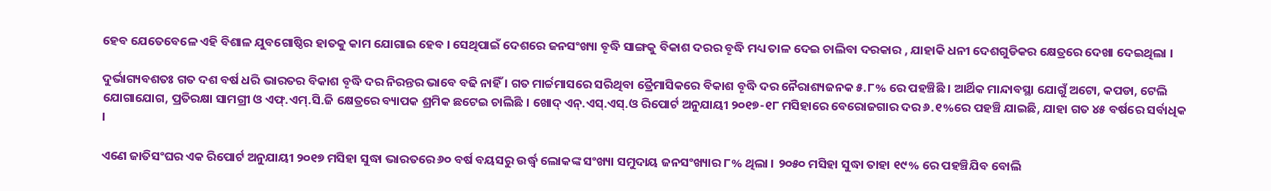ହେବ ଯେତେବେଳେ ଏହି ବିଶାଳ ଯୁବଗୋଷ୍ଠିର ହାତକୁ କାମ ଯୋଗାଇ ହେବ । ସେଥିପାଇଁ ଦେଶରେ ଜନସଂଖ୍ୟା ବୄଦ୍ଧି ସାଙ୍ଗକୁ ବିକାଶ ଦରର ବୄଦ୍ଧି ମଧ୍ୟ ତାଳ ଦେଇ ଚାଲିବା ଦରକାର , ଯାହାକି ଧନୀ ଦେଶଗୁଡିକର କ୍ଷେତ୍ରରେ ଦେଖା ଦେଇଥିଲା ।

ଦୁର୍ଭାଗ୍ୟବଶତଃ ଗତ ଦଶ ବର୍ଷ ଧରି ଭାରତର ବିକାଶ ବୄଦ୍ଧି ଦର ନିରନ୍ତର ଭାବେ ବଢି ନାହିଁ । ଗତ ମାର୍ଚ୍ଚମାସରେ ସରିଥିବା ତ୍ରୈମାସିକରେ ବିକାଶ ବୄଦ୍ଧି ଦର ନୈରାଶ୍ୟଜନକ ୫.୮% ରେ ପହଞ୍ଚିଛି । ଆର୍ଥିକ ମାନ୍ଦାବସ୍ଥା ଯୋଗୁଁ ଅଟୋ, କପଡା, ଟେଲି ଯୋଗାଯୋଗ, ପ୍ରତିରକ୍ଷା ସାମଗ୍ରୀ ଓ ଏଫ୍.ଏମ୍.ସି.ଜି କ୍ଷେତ୍ରରେ ବ୍ୟାପକ ଶ୍ରମିକ ଛଟେଇ ଚାଲିଛି । ଖୋଦ୍ ଏନ୍.ଏସ୍.ଏସ୍.ଓ ରିପୋର୍ଟ ଅନୁଯାୟୀ ୨୦୧୭-୧୮ ମସିହାରେ ବେରୋଜଗାର ଦର ୬.୧%ରେ ପହଞ୍ଚି ଯାଇଛି, ଯାହା ଗତ ୪୫ ବର୍ଷରେ ସର୍ବାଧିକ ।

ଏଣେ ଜାତିସଂଘର ଏକ ରିପୋର୍ଟ ଅନୁଯାୟୀ ୨୦୧୭ ମସିହା ସୁଦ୍ଧା ଭାରତରେ ୬୦ ବର୍ଷ ବୟସରୁ ଉର୍ଦ୍ଧ୍ବ ଲୋକଙ୍କ ସଂଖ୍ୟା ସମୁଦାୟ ଜନସଂଖ୍ୟାର ୮% ଥିଲା । ୨୦୫୦ ମସିହା ସୁଦ୍ଧା ତାହା ୧୯% ରେ ପହଞ୍ଚିଯିବ ବୋଲି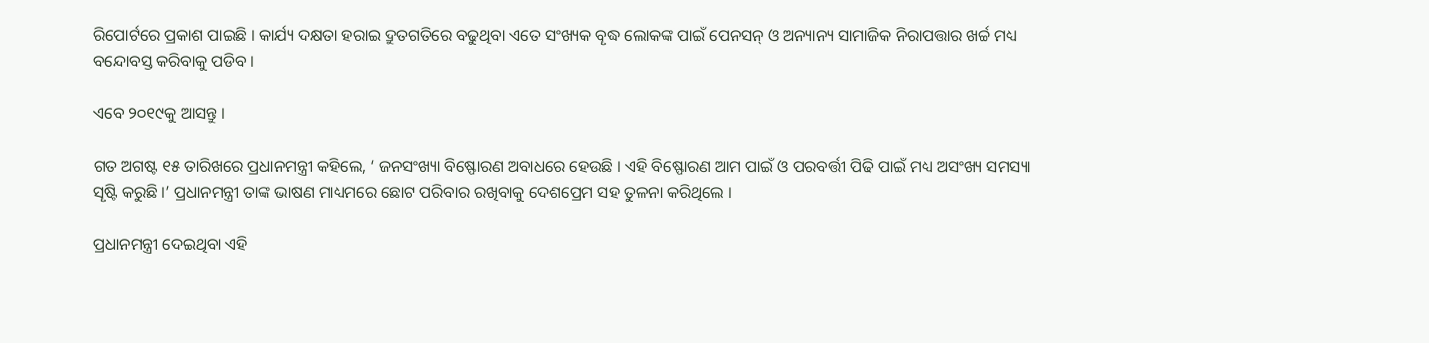ରିପୋର୍ଟରେ ପ୍ରକାଶ ପାଇଛି । କାର୍ଯ୍ୟ ଦକ୍ଷତା ହରାଇ ଦ୍ରୁତଗତିରେ ବଢୁଥିବା ଏତେ ସଂଖ୍ୟକ ବୄଦ୍ଧ ଲୋକଙ୍କ ପାଇଁ ପେନସନ୍ ଓ ଅନ୍ୟାନ୍ୟ ସାମାଜିକ ନିରାପତ୍ତାର ଖର୍ଚ୍ଚ ମଧ୍ୟ ବନ୍ଦୋବସ୍ତ କରିବାକୁ ପଡିବ ।

ଏବେ ୨୦୧୯କୁ ଆସନ୍ତୁ ।

ଗତ ଅଗଷ୍ଟ ୧୫ ତାରିଖରେ ପ୍ରଧାନମନ୍ତ୍ରୀ କହିଲେ, ‘ ଜନସଂଖ୍ୟା ବିଷ୍ଫୋରଣ ଅବାଧରେ ହେଉଛି । ଏହି ବିଷ୍ଫୋରଣ ଆମ ପାଇଁ ଓ ପରବର୍ତ୍ତୀ ପିଢି ପାଇଁ ମଧ୍ୟ ଅସଂଖ୍ୟ ସମସ୍ୟା ସୄଷ୍ଟି କରୁଛି ।’ ପ୍ରଧାନମନ୍ତ୍ରୀ ତାଙ୍କ ଭାଷଣ ମାଧ୍ୟମରେ ଛୋଟ ପରିବାର ରଖିବାକୁ ଦେଶପ୍ରେମ ସହ ତୁଳନା କରିଥିଲେ ।

ପ୍ରଧାନମନ୍ତ୍ରୀ ଦେଇଥିବା ଏହି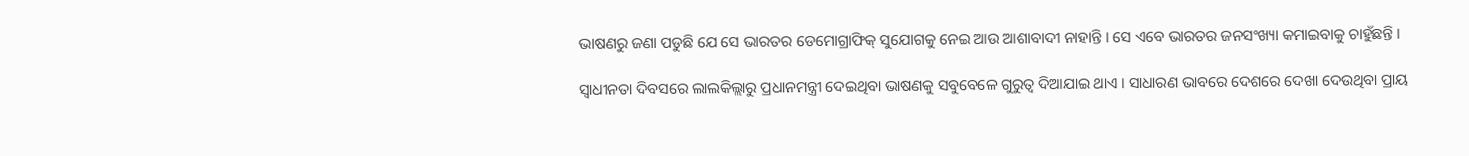ଭାଷଣରୁ ଜଣା ପଡୁଛି ଯେ ସେ ଭାରତର ଡେମୋଗ୍ରାଫିକ୍ ସୁଯୋଗକୁ ନେଇ ଆଉ ଆଶାବାଦୀ ନାହାନ୍ତି । ସେ ଏବେ ଭାରତର ଜନସଂଖ୍ୟା କମାଇବାକୁ ଚାହୁଁଛନ୍ତି ।

ସ୍ବାଧୀନତା ଦିବସରେ ଲାଲକିଲ୍ଲାରୁ ପ୍ରଧାନମନ୍ତ୍ରୀ ଦେଇଥିବା ଭାଷଣକୁ ସବୁବେଳେ ଗୁରୁତ୍ବ ଦିଆଯାଇ ଥାଏ । ସାଧାରଣ ଭାବରେ ଦେଶରେ ଦେଖା ଦେଉଥିବା ପ୍ରାୟ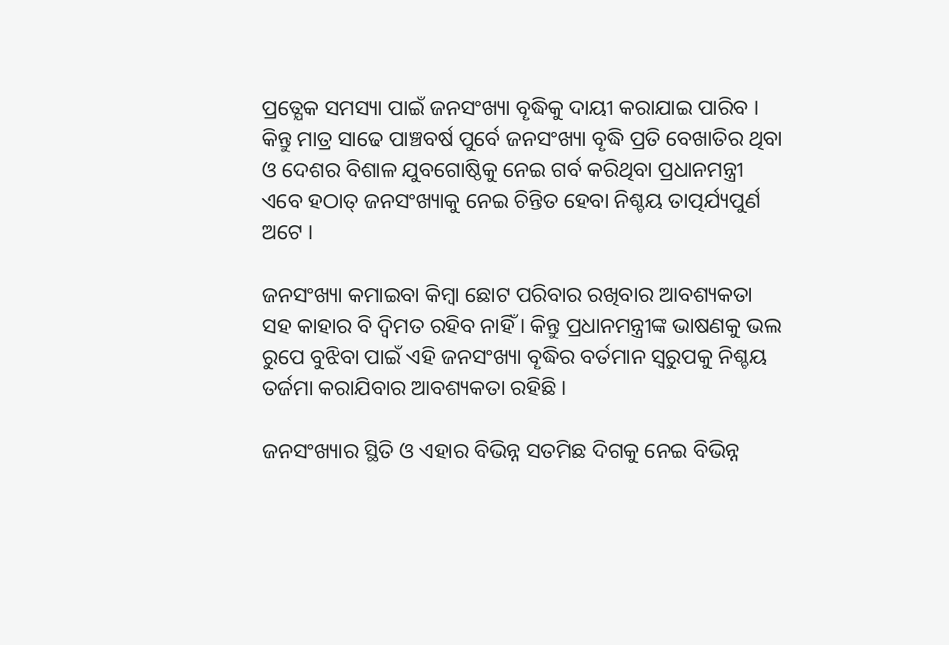ପ୍ରତ୍ଯେକ ସମସ୍ୟା ପାଇଁ ଜନସଂଖ୍ୟା ବୄଦ୍ଧିକୁ ଦାୟୀ କରାଯାଇ ପାରିବ । କିନ୍ତୁ ମାତ୍ର ସାଢେ ପାଞ୍ଚବର୍ଷ ପୁର୍ବେ ଜନସଂଖ୍ୟା ବୄଦ୍ଧି ପ୍ରତି ବେଖାତିର ଥିବା ଓ ଦେଶର ବିଶାଳ ଯୁବଗୋଷ୍ଠିକୁ ନେଇ ଗର୍ବ କରିଥିବା ପ୍ରଧାନମନ୍ତ୍ରୀ ଏବେ ହଠାତ୍ ଜନସଂଖ୍ୟାକୁ ନେଇ ଚିନ୍ତିତ ହେବା ନିଶ୍ଚୟ ତାତ୍ପର୍ଯ୍ୟପୁର୍ଣ ଅଟେ ।

ଜନସଂଖ୍ୟା କମାଇବା କିମ୍ବା ଛୋଟ ପରିବାର ରଖିବାର ଆବଶ୍ୟକତା ସହ କାହାର ବି ଦ୍ବିମତ ରହିବ ନାହିଁ । କିନ୍ତୁ ପ୍ରଧାନମନ୍ତ୍ରୀଙ୍କ ଭାଷଣକୁ ଭଲ ରୁପେ ବୁଝିବା ପାଇଁ ଏହି ଜନସଂଖ୍ୟା ବୄଦ୍ଧିର ବର୍ତମାନ ସ୍ବରୁପକୁ ନିଶ୍ଚୟ ତର୍ଜମା କରାଯିବାର ଆବଶ୍ୟକତା ରହିଛି ।

ଜନସଂଖ୍ୟାର ସ୍ଥିତି ଓ ଏହାର ବିଭିନ୍ନ ସତମିଛ ଦିଗକୁ ନେଇ ବିଭିନ୍ନ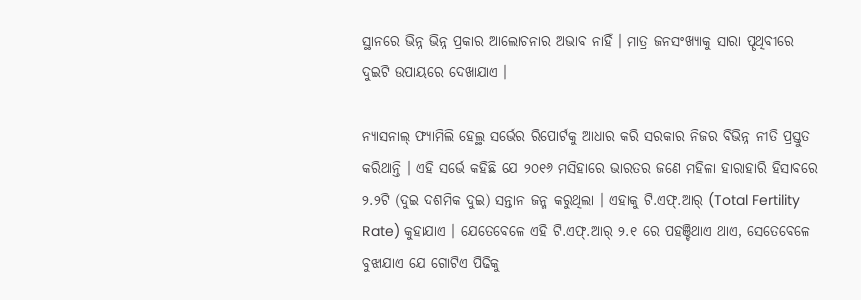ସ୍ଥାନରେ ଭିନ୍ନ ଭିନ୍ନ ପ୍ରକାର ଆଲୋଚନାର ଅଭାବ ନାହିଁ । ମାତ୍ର ଜନସଂଖ୍ୟାକୁ ସାରା ପୄଥିବୀରେ ଦୁଇଟି ଉପାୟରେ ଦେଖାଯାଏ ।

ନ୍ୟାସନାଲ୍ ଫ୍ୟାମିଲି ହେଲ୍ଥ ସର୍ଭେର ରିପୋର୍ଟକୁ ଆଧାର କରି ସରକାର ନିଜର ବିଭିନ୍ନ ନୀତି ପ୍ରସ୍ତୁତ କରିଥାନ୍ତି । ଏହି ସର୍ଭେ କହିଛି ଯେ ୨୦୧୬ ମସିହାରେ ଭାରତର ଜଣେ ମହିଳା ହାରାହାରି ହିସାବରେ ୨.୨ଟି (ଦୁଇ ଦଶମିକ ଦୁଇ) ସନ୍ତାନ ଜନ୍ମ କରୁଥିଲା । ଏହାକୁ ଟି.ଏଫ୍.ଆର୍ (Total Fertility Rate) କୁହାଯାଏ । ଯେତେବେଳେ ଏହି ଟି.ଏଫ୍.ଆର୍ ୨.୧ ରେ ପହଞ୍ଚିଥାଏ ଥାଏ, ସେତେବେଳେ ବୁଝାଯାଏ ଯେ ଗୋଟିଏ ପିଢିକୁ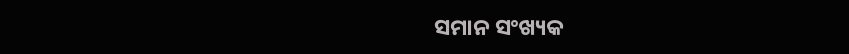ସମାନ ସଂଖ୍ୟକ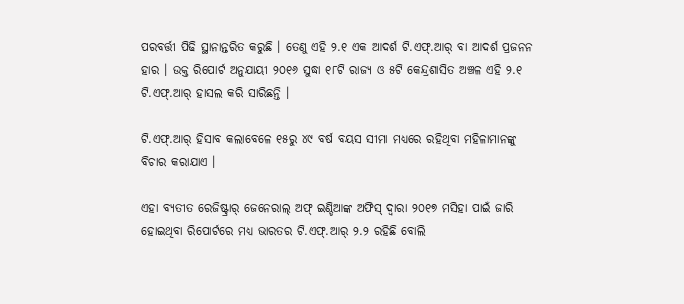ପରବର୍ତ୍ତୀ ପିଢି ସ୍ଥାନାନ୍ତରିତ କରୁଛି । ତେଣୁ ଏହି ୨.୧ ଏକ ଆଦର୍ଶ ଟି.ଏଫ୍.ଆର୍ ବା ଆଦର୍ଶ ପ୍ରଜନନ ହାର । ଉକ୍ତ ରିପୋର୍ଟ ଅନୁଯାୟୀ ୨୦୧୬ ସୁଦ୍ଧା ୧୮ଟି ରାଜ୍ୟ ଓ ୫ଟି କେନ୍ଦ୍ରଶାସିତ ଅଞ୍ଚଳ ଏହି ୨.୧ ଟି.ଏଫ୍.ଆର୍ ହାସଲ କରି ସାରିଛନ୍ତି ।

ଟି.ଏଫ୍.ଆର୍ ହିସାବ କଲାବେଳେ ୧୫ରୁ ୪୯ ବର୍ଷ ବୟସ ସୀମା ମଧ୍ୟରେ ରହିଥିବା ମହିଳାମାନଙ୍କୁ ବିଚାର କରାଯାଏ ।

ଏହା ବ୍ୟତୀତ ରେଜିଷ୍ଟ୍ରାର୍ ଜେନେରାଲ୍ ଅଫ୍ ଇଣ୍ଡିଆଙ୍କ ଅଫିସ୍ ଦ୍ବାରା ୨୦୧୭ ମସିହା ପାଇଁ ଜାରି ହୋଇଥିବା ରିପୋର୍ଟରେ ମଧ୍ୟ ଭାରତର ଟି.ଏଫ୍.ଆର୍ ୨.୨ ରହିଛି ବୋଲି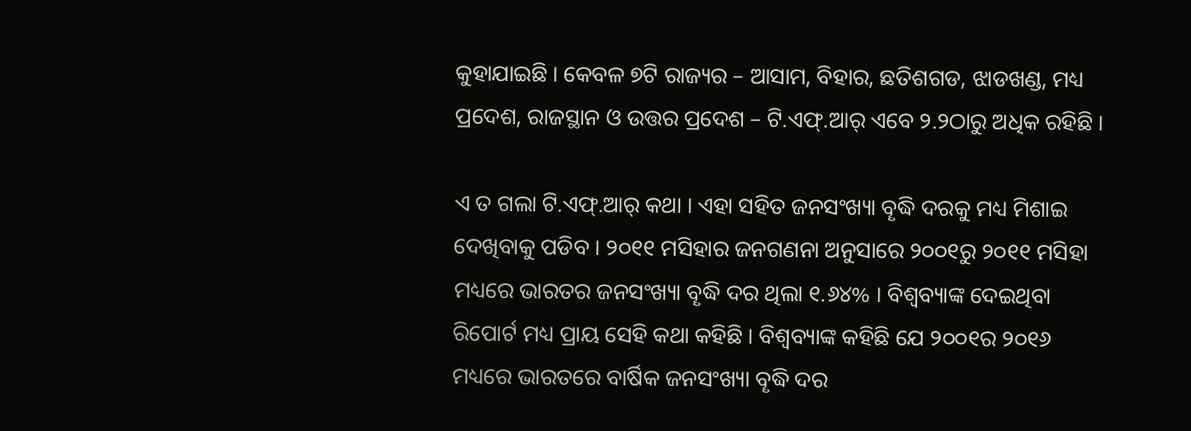କୁହାଯାଇଛି । କେବଳ ୭ଟି ରାଜ୍ୟର – ଆସାମ, ବିହାର, ଛତିଶଗଡ, ଝାଡଖଣ୍ଡ, ମଧ୍ୟ ପ୍ରଦେଶ, ରାଜସ୍ଥାନ ଓ ଉତ୍ତର ପ୍ରଦେଶ – ଟି.ଏଫ୍.ଆର୍ ଏବେ ୨.୨ଠାରୁ ଅଧିକ ରହିଛି ।

ଏ ତ ଗଲା ଟି.ଏଫ୍.ଆର୍ କଥା । ଏହା ସହିତ ଜନସଂଖ୍ୟା ବୄଦ୍ଧି ଦରକୁ ମଧ୍ୟ ମିଶାଇ ଦେଖିବାକୁ ପଡିବ । ୨୦୧୧ ମସିହାର ଜନଗଣନା ଅନୁସାରେ ୨୦୦୧ରୁ ୨୦୧୧ ମସିହା ମଧ୍ୟରେ ଭାରତର ଜନସଂଖ୍ୟା ବୄଦ୍ଧି ଦର ଥିଲା ୧.୬୪% । ବିଶ୍ବବ୍ୟାଙ୍କ ଦେଇଥିବା ରିପୋର୍ଟ ମଧ୍ୟ ପ୍ରାୟ ସେହି କଥା କହିଛି । ବିଶ୍ବବ୍ୟାଙ୍କ କହିଛି ଯେ ୨୦୦୧ର ୨୦୧୬ ମଧ୍ୟରେ ଭାରତରେ ବାର୍ଷିକ ଜନସଂଖ୍ୟା ବୄଦ୍ଧି ଦର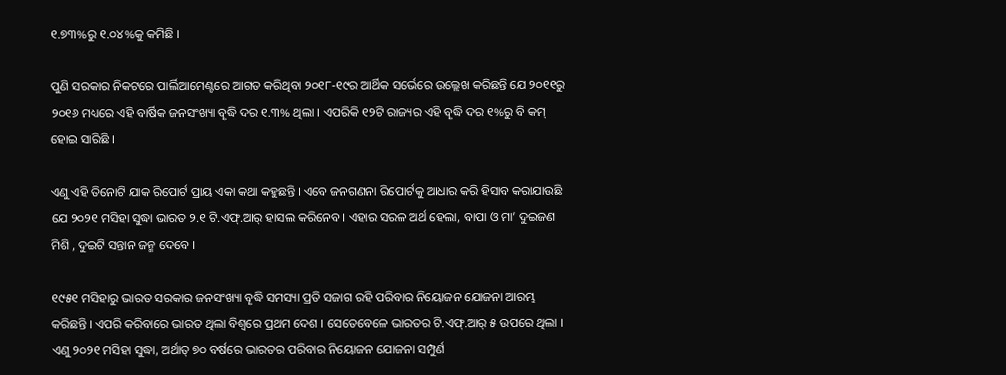୧.୭୩%ରୁ ୧.୦୪%କୁ କମିଛି ।

ପୁଣି ସରକାର ନିକଟରେ ପାର୍ଲିଆମେଣ୍ଟରେ ଆଗତ କରିଥିବା ୨୦୧୮-୧୯ର ଆର୍ଥିକ ସର୍ଭେରେ ଉଲ୍ଲେଖ କରିଛନ୍ତି ଯେ ୨୦୧୧ରୁ ୨୦୧୬ ମଧ୍ୟରେ ଏହି ବାର୍ଷିକ ଜନସଂଖ୍ୟା ବୄଦ୍ଧି ଦର ୧.୩% ଥିଲା । ଏପରିକି ୧୨ଟି ରାଜ୍ୟର ଏହି ବୄଦ୍ଧି ଦର ୧%ରୁ ବି କମ୍ ହୋଇ ସାରିଛି ।

ଏଣୁ ଏହି ତିନୋଟି ଯାକ ରିପୋର୍ଟ ପ୍ରାୟ ଏକା କଥା କହୁଛନ୍ତି । ଏବେ ଜନଗଣନା ରିପୋର୍ଟକୁ ଆଧାର କରି ହିସାବ କରାଯାଉଛି ଯେ ୨୦୨୧ ମସିହା ସୁଦ୍ଧା ଭାରତ ୨.୧ ଟି.ଏଫ୍.ଆର୍ ହାସଲ କରିନେବ । ଏହାର ସରଳ ଅର୍ଥ ହେଲା, ବାପା ଓ ମା’ ଦୁଇଜଣ ମିଶି , ଦୁଇଟି ସନ୍ତାନ ଜନ୍ମ ଦେବେ ।

୧୯୫୧ ମସିହାରୁ ଭାରତ ସରକାର ଜନସଂଖ୍ୟା ବୄଦ୍ଧି ସମସ୍ୟା ପ୍ରତି ସଜାଗ ରହି ପରିବାର ନିୟୋଜନ ଯୋଜନା ଆରମ୍ଭ କରିଛନ୍ତି । ଏପରି କରିବାରେ ଭାରତ ଥିଲା ବିଶ୍ବରେ ପ୍ରଥମ ଦେଶ । ସେତେବେଳେ ଭାରତର ଟି.ଏଫ୍.ଆର୍ ୫ ଉପରେ ଥିଲା । ଏଣୁ ୨୦୨୧ ମସିହା ସୁଦ୍ଧା, ଅର୍ଥାତ୍ ୭୦ ବର୍ଷରେ ଭାରତର ପରିବାର ନିୟୋଜନ ଯୋଜନା ସମ୍ପୁର୍ଣ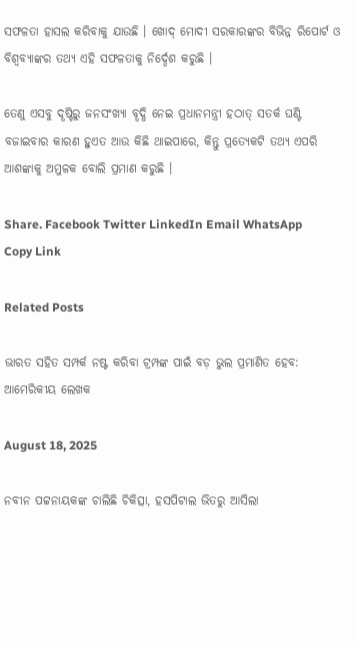ସଫଳତା ହାସଲ କରିବାକୁ ଯାଉଛି । ଖୋଦ୍ ମୋଦୀ ସରକାରଙ୍କର ବିଭିନ୍ନ ରିପୋର୍ଟ ଓ ବିଶ୍ବବ୍ୟାଙ୍କର ତଥ୍ୟ ଏହି ସଫଳତାକୁ ନିର୍ଦ୍ଦେଶ କରୁଛି ।

ତେଣୁ ଏସବୁ ଦୄଷ୍ଟିରୁ ଜନସଂଖ୍ୟା ବୄଦ୍ଧି ନେଇ ପ୍ରଧାନମନ୍ତ୍ରୀ ହଠାତ୍ ସତର୍କ ଘଣ୍ଟି ବଜାଇବାର କାରଣ ହୁଏତ ଆଉ କିଛି ଥାଇପାରେ, କିନ୍ତୁ ପ୍ରତ୍ୟେକଟି ତଥ୍ୟ ଏପରି ଆଶଙ୍କାକୁ ଅମୁଳକ ବୋଲି ପ୍ରମାଣ କରୁଛି ।

Share. Facebook Twitter LinkedIn Email WhatsApp Copy Link

Related Posts

ଭାରତ ସହିତ ସମ୍ପର୍କ ନଷ୍ଟ କରିବା ଟ୍ରମ୍ପଙ୍କ ପାଇଁ ବଡ଼ ଭୁଲ ପ୍ରମାଣିତ ହେବ: ଆମେରିକୀୟ ଲେଖକ

August 18, 2025

ନବୀନ ପଟ୍ଟନାୟକଙ୍କ ଚାଲିଛି ଚିକିତ୍ସା, ହସପିଟାଲ ଭିତରୁ ଆସିଲା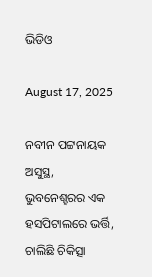ଭିଡିଓ

August 17, 2025

ନବୀନ ପଟ୍ଟନାୟକ ଅସୁସ୍ଥ, ଭୁବନେଶ୍ହରର ଏକ ହସପିଟାଲରେ ଭର୍ତ୍ତି, ଚାଲିଛି ଚିକିତ୍ସା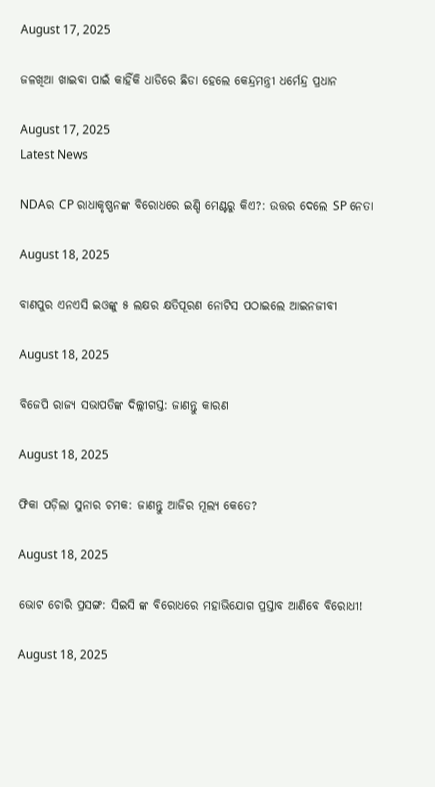August 17, 2025

ଜଳଖିଆ ଖାଇବା ପାଇଁ କାହିଁକି ଧାଡିରେ ଛିଡା ହେଲେ କେନ୍ଦ୍ରମନ୍ତ୍ରୀ ଧର୍ମେନ୍ଦ୍ର ପ୍ରଧାନ

August 17, 2025
Latest News

NDAର CP ରାଧାକୃଷ୍ଣନଙ୍କ ବିରୋଧରେ ଇଣ୍ଡି ମେଣ୍ଟରୁ କିଏ?: ଉତ୍ତର ଦେଲେ SP ନେତା

August 18, 2025

ବାଣପୁର ଏନଏସି ଇଓଙ୍କୁ ୫ ଲକ୍ଷର କ୍ଷତିପୂରଣ ନୋଟିସ ପଠାଇଲେ ଆଇନଜୀବୀ

August 18, 2025

ବିଜେପି ରାଜ୍ୟ ସଭାପତିଙ୍କ ଦିଲ୍ଲୀଗସ୍ତ: ଜାଣନ୍ତୁ କାରଣ

August 18, 2025

ଫିକା ପଡ଼ିଲା ସୁନାର ଚମକ: ଜାଣନ୍ତୁ ଆଜିର ମୂଲ୍ୟ କେତେ?

August 18, 2025

ଭୋଟ ଚୋରି ପ୍ରସଙ୍ଗ: ସିଇସି ଙ୍କ ବିରୋଧରେ ମହାଭିଯୋଗ ପ୍ରସ୍ତାବ ଆଣିବେ ବିରୋଧୀ!

August 18, 2025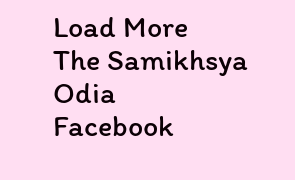Load More
The Samikhsya Odia
Facebook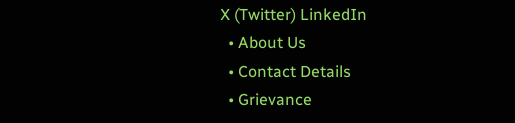X (Twitter) LinkedIn
  • About Us
  • Contact Details
  • Grievance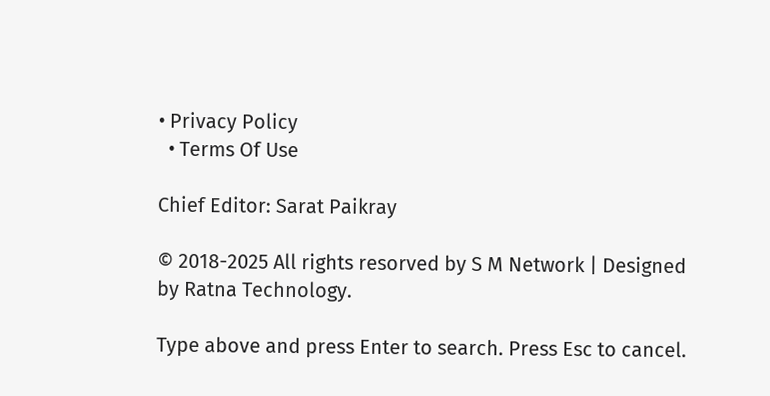• Privacy Policy
  • Terms Of Use

Chief Editor: Sarat Paikray

© 2018-2025 All rights resorved by S M Network | Designed by Ratna Technology.

Type above and press Enter to search. Press Esc to cancel.